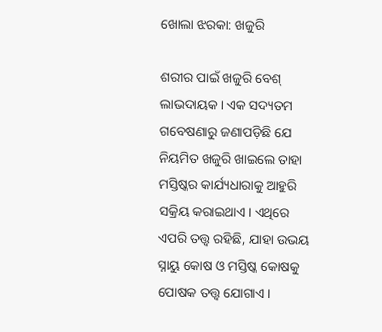ଖୋଲା ଝରକା: ଖଜୁରି

ଶରୀର ପାଇଁ ଖଜୁରି ବେଶ୍‌ ଲାଭଦାୟକ। ଏକ ସଦ୍ୟତମ ଗବେଷଣାରୁ ଜଣାପଡ଼ିଛି ଯେ ନିୟମିତ ଖଜୁରି ଖାଇଲେ ତାହା ମସ୍ତିଷ୍କର କାର୍ଯ୍ୟଧାରାକୁ ଆହୁରି ସକ୍ରିୟ କରାଇଥାଏ। ଏଥିରେ ଏପରି ତତ୍ତ୍ବ ରହିଛି, ଯାହା ଉଭୟ ସ୍ନାୟୁ କୋଷ ଓ ମସ୍ତିଷ୍କ କୋଷକୁ ପୋଷକ ତତ୍ତ୍ବ ଯୋଗାଏ।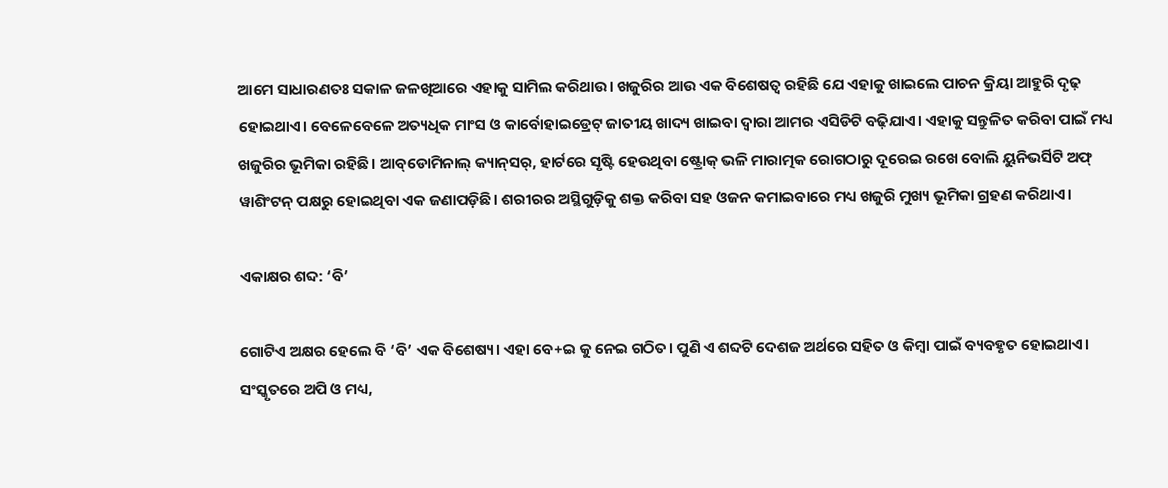ଆମେ ସାଧାରଣତଃ ସକାଳ ଜଳଖିଆରେ ଏହାକୁ ସାମିଲ କରିଥାଉ। ଖଜୁରିର ଆଉ ଏକ ବିଶେଷତ୍ବ ରହିଛି ଯେ ଏହାକୁ ଖାଇଲେ ପାଚନ କ୍ରିୟା ଆହୁରି ଦୃଢ଼ ହୋଇଥାଏ। ବେଳେବେଳେ ଅତ୍ୟଧିକ ମାଂସ ଓ କାର୍ବୋହାଇଡ୍ରେଟ୍‌ ଜାତୀୟ ଖାଦ୍ୟ ଖାଇବା ଦ୍ବାରା ଆମର ଏସିଡିଟି ବଢ଼ିଯାଏ। ଏହାକୁ ସନ୍ତୁଳିତ କରିବା ପାଇଁ ମଧ୍ୟ ଖଜୁରିର ଭୂମିକା ରହିଛି। ଆବ୍‌ଡୋମିନାଲ୍‌ କ୍ୟାନ୍‌ସର୍‌, ହାର୍ଟରେ ସୃଷ୍ଟି ହେଉଥିବା ଷ୍ଟ୍ରୋକ୍‌ ଭଳି ମାରାତ୍ମକ ରୋଗଠାରୁ ଦୂରେଇ ରଖେ ବୋଲି ୟୁନିଭର୍ସିଟି ଅଫ୍‌ ୱାଶିଂଟନ୍‌ ପକ୍ଷରୁ ହୋଇଥିବା ଏକ ଜଣାପଡ଼ିଛି। ଶରୀରର ଅସ୍ଥିଗୁଡ଼ିକୁ ଶକ୍ତ କରିବା ସହ ଓଜନ କମାଇବାରେ ମଧ୍ୟ ଖଜୁରି ମୁଖ୍ୟ ଭୂମିକା ଗ୍ରହଣ କରିଥାଏ।

ଏକାକ୍ଷର ଶବ୍ଦ: ‘ବି’

ଗୋଟିଏ ଅକ୍ଷର ହେଲେ ବି ‘ବି’ ଏକ ବିଶେଷ୍ୟ। ଏହା ବେ+ଇ କୁ ନେଇ ଗଠିତ। ପୁଣି ଏ ଶବ୍ଦଟି ଦେଶଜ ଅର୍ଥରେ ସହିତ ଓ କିମ୍ବା ପାଇଁ ବ୍ୟବହୃତ ହୋଇଥାଏ। ସଂସ୍କୃତରେ ଅପି ଓ ମଧ୍ୟ,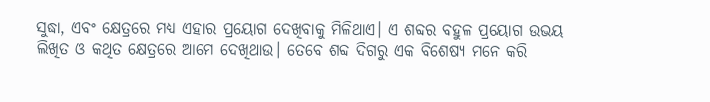ସୁଦ୍ଧା, ଏବଂ କ୍ଷେତ୍ରରେ ମଧ୍ୟ ଏହାର ପ୍ରୟୋଗ ଦେଖିବାକୁ ମିଳିଥାଏ। ଏ ଶବ୍ଦର ବହୁଳ ପ୍ରୟୋଗ ଉଭୟ ଲିଖିତ ଓ କଥିତ କ୍ଷେତ୍ରରେ ଆମେ ଦେଖିଥାଉ। ତେବେ ଶବ୍ଦ ଦିଗରୁ ଏକ ବିଶେଷ୍ୟ ମନେ କରି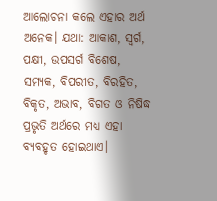ଆଲୋଚନା କଲେ ଏହାର ଅର୍ଥ ଅନେକ। ଯଥା: ଆକାଶ, ସ୍ବର୍ଗ, ପକ୍ଷୀ, ଉପସର୍ଗ ବିଶେଷ, ସମ୍ୟକ, ବିପରୀତ, ବିରହିତ, ବିକୃତ, ଅଭାବ, ବିଗତ ଓ ନିଷିଦ୍ଧ ପ୍ରଭୃତି ଅର୍ଥରେ ମଧ୍ୟ ଏହା ବ୍ୟବହୃତ ହୋଇଥାଏ।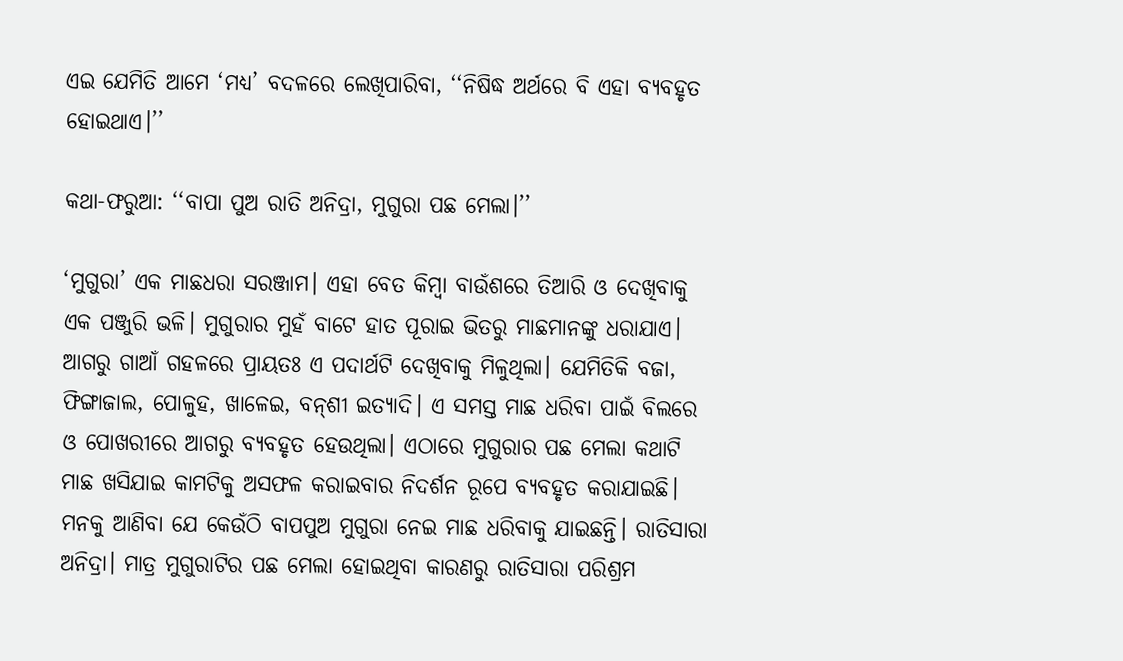ଏଇ ଯେମିତି ଆମେ ‘ମଧ୍ୟ’ ବଦଳରେ ଲେଖିପାରିବା, ‘‘ନିଷିଦ୍ଧ ଅର୍ଥରେ ବି ଏହା ବ୍ୟବହୃତ ହୋଇଥାଏ।’’

କଥା-ଫରୁଆ: ‘‘ବାପା ପୁଅ ରାତି ଅନିଦ୍ରା, ମୁଗୁରା ପଛ ମେଲା।’’

‘ମୁଗୁରା’ ଏକ ମାଛଧରା ସରଞ୍ଜାମ। ଏହା ବେତ କିମ୍ବା ବାଉଁଶରେ ତିଆରି ଓ ଦେଖିବାକୁ ଏକ ପଞ୍ଜୁରି ଭଳି। ମୁଗୁରାର ମୁହଁ ବାଟେ ହାତ ପୂରାଇ ଭିତରୁ ମାଛମାନଙ୍କୁ ଧରାଯାଏ। ଆ‌ଗରୁ ଗାଆଁ ଗହଳରେ ପ୍ରାୟତଃ ଏ ପଦାର୍ଥଟି ଦେଖିବାକୁ ମିଳୁଥିଲା। ଯେମିତିକି ବଜା, ଫିଙ୍ଗାଜାଲ, ପୋଳୁହ, ଖାଳେଇ, ବନ୍‌ଶୀ ଇତ୍ୟାଦି। ଏ ସମସ୍ତ ମାଛ ଧରିବା ପାଇଁ ବିଲରେ ଓ ପୋଖରୀରେ ଆଗରୁ ବ୍ୟବହୃତ ହେଉଥିଲା। ଏଠାରେ ମୁଗୁରାର ପଛ ମେଲା କଥାଟି ମାଛ ଖସିଯାଇ କାମଟିକୁ ଅସଫଳ କରାଇବାର ନିଦର୍ଶନ ରୂପେ ବ୍ୟବହୃତ କରାଯାଇଛି। ମନକୁ ଆଣିବା ଯେ କେଉଁଠି ବାପପୁଅ ମୁଗୁରା ନେଇ ମାଛ ଧରିବାକୁ ଯାଇଛନ୍ତି। ରାତିସାରା ଅନିଦ୍ରା। ମାତ୍ର ମୁଗୁରାଟିର ପଛ ମେଲା ହୋଇଥିବା କାରଣରୁ ରାତିସାରା ପରିଶ୍ରମ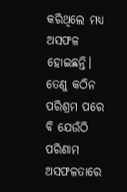କରିଥିଲେ ମଧ୍ୟ ଅସଫଳ ହୋଇଛନ୍ତି। ତେଣୁ କଠିନ ପରିଶ୍ରମ ପରେ ବି ଯେଉଁଠି ପରିଣାମ ଅସଫଳତାରେ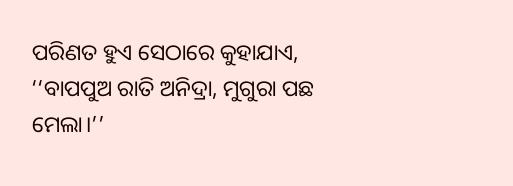ପରିଣତ ହୁଏ ସେଠାରେ କୁହାଯାଏ, ‘‘ବାପପୁଅ ରାତି ଅନିଦ୍ରା, ମୁଗୁରା ପଛ ମେଲା।’’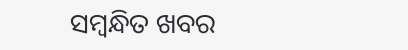ସମ୍ବନ୍ଧିତ ଖବର